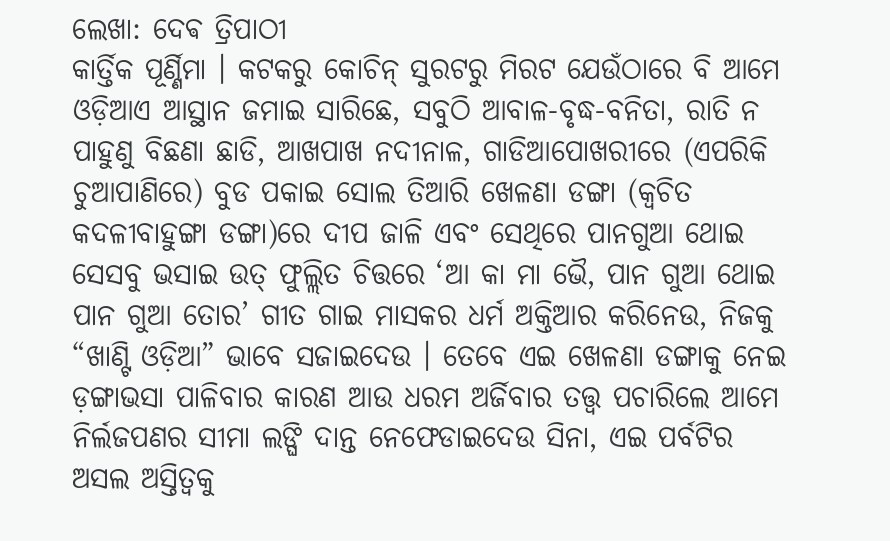ଲେଖା: ଦେଵ ତ୍ରିପାଠୀ
କାର୍ତ୍ତିକ ପୂର୍ଣ୍ଣିମା । କଟକରୁ କୋଚିନ୍ ସୁରଟରୁ ମିରଟ ଯେଉଁଠାରେ ବି ଆମେ ଓଡ଼ିଆଏ ଆସ୍ଥାନ ଜମାଇ ସାରିଛେ, ସବୁଠି ଆବାଳ-ବୃଦ୍ଧ-ବନିତା, ରାତି ନ ପାହୁଣୁ ବିଛଣା ଛାଡି, ଆଖପାଖ ନଦୀନାଳ, ଗାଡିଆପୋଖରୀରେ (ଏପରିକି ଚୁଆପାଣିରେ) ବୁଡ ପକାଇ ସୋଲ ତିଆରି ଖେଳଣା ଡଙ୍ଗା (କ୍ଵଚିତ କଦଳୀବାହୁଙ୍ଗା ଡଙ୍ଗା)ରେ ଦୀପ ଜାଳି ଏବଂ ସେଥିରେ ପାନଗୁଆ ଥୋଇ ସେସବୁ ଭସାଇ ଉତ୍ ଫୁଲ୍ଲିତ ଚିତ୍ତରେ ‘ଆ କା ମା ଭୈ, ପାନ ଗୁଆ ଥୋଇ ପାନ ଗୁଆ ତୋର’ ଗୀତ ଗାଇ ମାସକର ଧର୍ମ ଅକ୍ତିଆର କରିନେଉ, ନିଜକୁ “ଖାଣ୍ଟି ଓଡ଼ିଆ” ଭାବେ ସଜାଇଦେଉ । ତେବେ ଏଇ ଖେଳଣା ଡଙ୍ଗାକୁ ନେଇ  ଡ଼ଙ୍ଗାଭସା ପାଳିବାର କାରଣ ଆଉ ଧରମ ଅର୍ଜିବାର ତତ୍ତ୍ଵ ପଚାରିଲେ ଆମେ ନିର୍ଲଜପଣର ସୀମା ଲଙ୍ଘି ଦାନ୍ତ ନେଫେଡାଇଦେଉ ସିନା, ଏଇ ପର୍ବଟିର ଅସଲ ଅସ୍ତିତ୍ବକୁ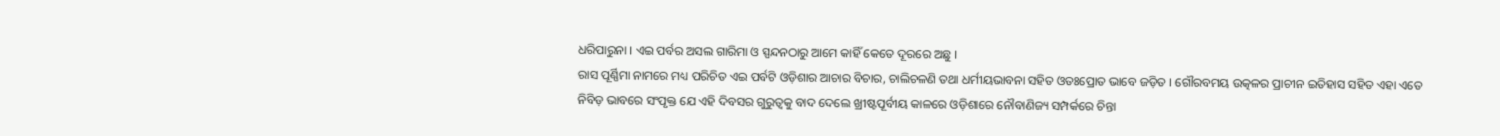ଧରିପାରୁନା । ଏଇ ପର୍ବର ଅସଲ ଗାରିମା ଓ ସ୍ପନ୍ଦନଠାରୁ ଆମେ କାହିଁ କେତେ ଦୂରରେ ଅଛୁ ।
ରାସ ପୂର୍ଣ୍ଣିମା ନାମରେ ମଧ୍ୟ ପରିଚିତ ‌ଏଇ ପର୍ବଟି ଓଡ଼ିଶାର ଆଚାର ବିଚାର, ଚାଲିଚଳଣି ତଥା ଧର୍ମୀୟଭାବନା ସହିତ ଓତଃପ୍ରୋତ ଭାବେ ଜଡ଼ିତ । ଗୌରବମୟ ଉତ୍କଳର ପ୍ରାଚୀନ ଇତିହାସ ସହିତ ଏହା ଏତେ ନିବିଡ଼ ଭାବରେ ସଂପୃକ୍ତ ଯେ ଏହି ଦିବସର ଗୁରୁତ୍ଵକୁ ବାଦ ଦେଲେ ଖ୍ରୀଷ୍ଟପୂର୍ବୀୟ କାଳରେ ଓଡ଼ିଶାରେ ନୌବାଣିଜ୍ୟ ସମ୍ପର୍କରେ ଚିନ୍ତା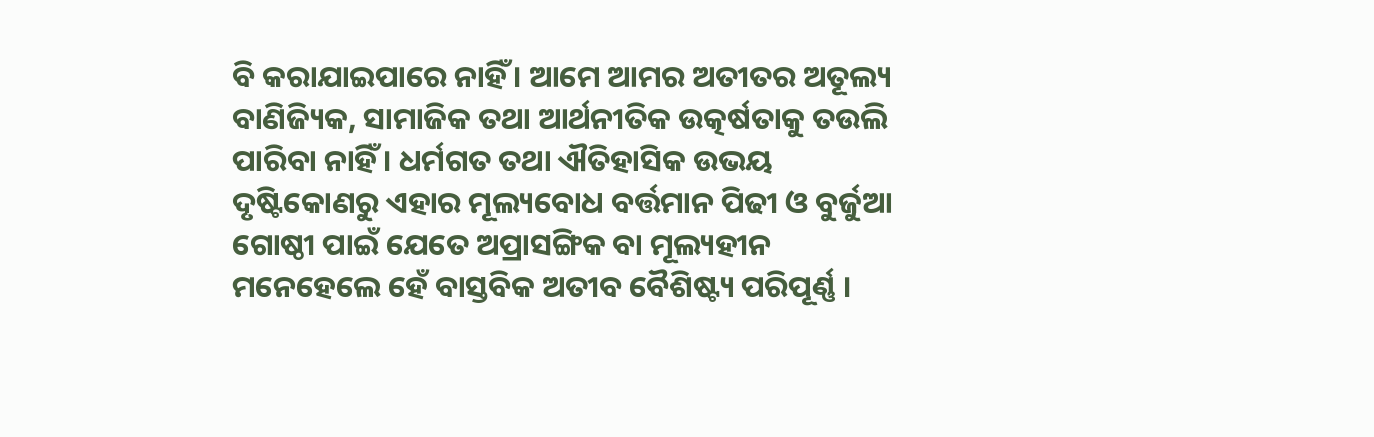ବି କରାଯାଇପାରେ ନାହିଁ । ଆମେ ଆମର ଅତୀତର ଅତୂଲ୍ୟ ବାଣିଜ୍ୟିକ, ସାମାଜିକ ତଥା ଆର୍ଥନୀତିକ ଉତ୍କର୍ଷତାକୁ ତଉଲି ପାରିବା ନାହିଁ । ଧର୍ମଗତ ତଥା ଐତିହାସିକ ଉଭୟ ଦୃଷ୍ଟିକୋଣରୁ ଏହାର ମୂଲ୍ୟବୋଧ ବର୍ତ୍ତମାନ ପିଢୀ ଓ ବୁର୍ଜୁଆ ଗୋଷ୍ଠୀ ପାଇଁ ଯେତେ ଅପ୍ରାସଙ୍ଗିକ ବା ମୂଲ୍ୟହୀନ ମନେହେଲେ ହେଁ ବାସ୍ତବିକ ଅତୀବ ବୈଶିଷ୍ଟ୍ୟ ପରିପୂର୍ଣ୍ଣ ।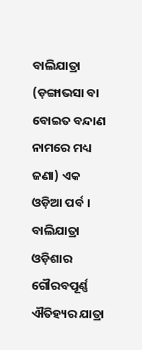ବାଲିଯାତ୍ରା (ଡ଼ଙ୍ଗାଭସା ବା ବୋଇତ ବନ୍ଦାଣ ନାମରେ ମଧ୍ୟ ଜଣା) ଏକ ଓଡ଼ିଆ ପର୍ବ । ବାଲିଯାତ୍ରା ଓଡ଼ିଶାର ଗୌରବପୂର୍ଣ୍ଣ ଐତିହ୍ୟର ଯାତ୍ରା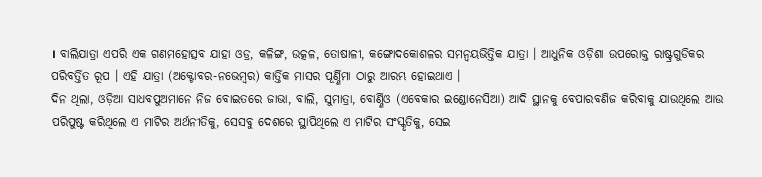। ବାଲିଯାତ୍ରା ଏପରି ଏକ ଗଣମହୋତ୍ସବ ଯାହା ଓଡ୍ର, କଳିଙ୍ଗ, ଉତ୍କଳ, ତୋଷାଳୀ, କଙ୍ଗୋଦକୋଶଳର ସମନ୍ଵୟଭିତ୍ତିକ ଯାତ୍ରା । ଆଧୁନିକ ଓଡ଼ିଶା ଉପରୋକ୍ତ ରାଷ୍ଟ୍ରଗୁଡିକର ପରିବର୍ତ୍ତିତ ରୂପ । ଏହି ଯାତ୍ରା (ଅକ୍ଟୋବର-ନଭେମ୍ବର) କାର୍ତ୍ତିକ ମାସର ପୂର୍ଣ୍ଣିମା ଠାରୁ ଆରମ୍ଭ ହୋଇଥାଏ ।
ଦିନ ଥିଲା, ଓଡ଼ିଆ ସାଧବପୁଅମାନେ ନିଜ ବୋଇତରେ ଜାଭା, ବାଲି, ସୁମାତ୍ରା, ବୋର୍ଣ୍ଣିଓ (ଏବେକାର ଇଣ୍ଡୋନେସିଆ) ଆଦି ସ୍ଥାନକୁ ବେପାରବଣିଜ କରିବାକୁ ଯାଉଥିଲେ ଆଉ ପରିପୁଷ୍ଟ କରିଥିଲେ ଏ ମାଟିର ଅର୍ଥନୀତିକୁ, ସେସବୁ ଦେଶରେ ସ୍ଥାପିଥିଲେ ଏ ମାଟିର ସଂସ୍କୃତିକୁ, ସେଇ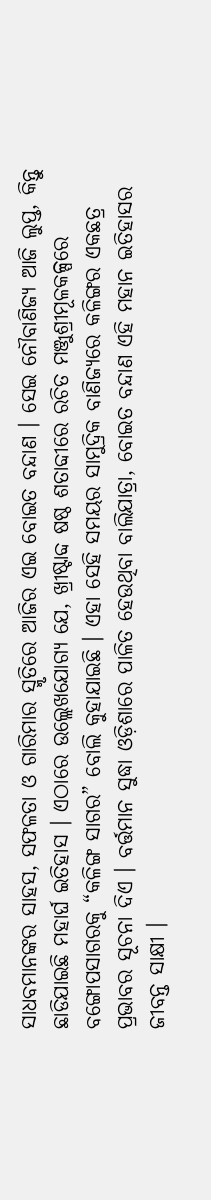ସାଧବମାନଙ୍କର ସାହସ, ସଫଳତା ଓ ଗାରିମାର ସ୍ମୃତିରେ ଆଜିର ଏଇ ବୋଇତ ବନ୍ଦାଣ । ସେଇ ନୌବାଣିଜ୍ୟ ଆଜି ଲୁପ୍ତ, କିନ୍ତୁ ଛାଡିଯାଇଛି ମହାର୍ଘ ଇତିହାସ । ଏଠାରେ ଉଲ୍ଲେଖଯୋଗ୍ୟ ଯେ, ଖ୍ରୀଷ୍ଟାବ୍ଦ ଷଷ୍ଠ ଶତାବ୍ଦୀରେ ରଚିତ ମଞ୍ଜୁଶ୍ରୀମୂଳକଳ୍ପରେ ବଙ୍ଗୋପସାଗରକୁ “କଳିଙ୍ଗ ସାଗର” ବୋଲି କୁହାଯାଇଛି । ଏହା ସେହି ସମୟର ସାମୁଦ୍ରିକ ବାଣିଜ୍ୟରେ କଳିଙ୍ଗର ଏକଛତ୍ର ପ୍ରଭାବର ସୂଚନା ଦିଏ । ବର୍ତ୍ତମାନ ସୁଦ୍ଧା ଓଡ଼ିଶାରେ ପାଳିତ ହେଉଥିବା ବାଲିଯାତ୍ରା, ବୋଇତ ବନ୍ଦାଣ ଏହି ମହାନ ଇତିହାସର ଜୀବନ୍ତ ସାକ୍ଷୀ ।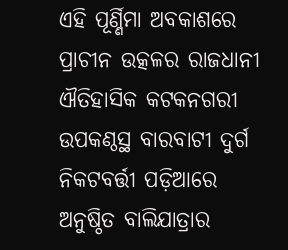ଏହି ପୂର୍ଣ୍ଣିମା ଅବକାଶରେ ପ୍ରାଚୀନ ଉତ୍କଳର ରାଜଧାନୀ ଐତିହାସିକ କଟକନଗରୀ ଉପକଣ୍ଠସ୍ଥ ବାରବାଟୀ ଦୁର୍ଗ ନିକଟବର୍ତ୍ତୀ ପଡ଼ିଆରେ ଅନୁଷ୍ଠିତ ବାଲିଯାତ୍ରାର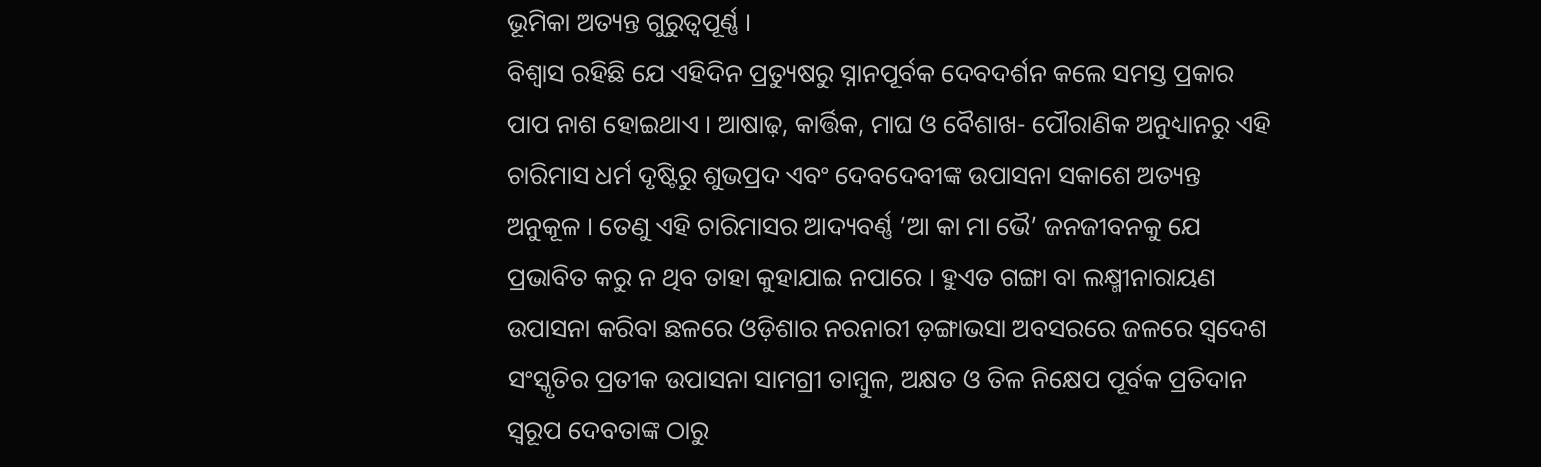ଭୂମିକା ଅତ୍ୟନ୍ତ ଗୁରୁତ୍ଵପୂର୍ଣ୍ଣ ।
ବିଶ୍ଵାସ ରହିଛି ଯେ ଏହିଦିନ ପ୍ରତ୍ୟୁଷରୁ ସ୍ନାନପୂର୍ବକ ଦେବଦର୍ଶନ କଲେ ସମସ୍ତ ପ୍ରକାର ପାପ ନାଶ ହୋଇଥାଏ । ଆଷାଢ଼, କାର୍ତ୍ତିକ, ମାଘ ଓ ବୈଶାଖ- ପୌରାଣିକ ଅନୁଧ୍ୟାନରୁ ଏହି ଚାରିମାସ ଧର୍ମ ଦୃଷ୍ଟିରୁ ଶୁଭପ୍ରଦ ଏବଂ ଦେବଦେବୀଙ୍କ ଉପାସନା ସକାଶେ ଅତ୍ୟନ୍ତ ଅନୁକୂଳ । ତେଣୁ ଏହି ଚାରିମାସର ଆଦ୍ୟବର୍ଣ୍ଣ ‘ଆ କା ମା ଭୈ’ ଜନଜୀବନକୁ ଯେ ପ୍ରଭାବିତ କରୁ ନ ଥିବ ତାହା କୁହାଯାଇ ନପାରେ । ହୁଏତ ଗଙ୍ଗା ବା ଲକ୍ଷ୍ମୀନାରାୟଣ ଉପାସନା କରିବା ଛଳରେ ଓଡ଼ିଶାର ନରନାରୀ ଡ଼ଙ୍ଗାଭସା ଅବସରରେ ଜଳରେ ସ୍ଵଦେଶ ସଂସ୍କୃତିର ପ୍ରତୀକ ଉପାସନା ସାମଗ୍ରୀ ତାମ୍ବୁଳ, ଅକ୍ଷତ ଓ ତିଳ ନିକ୍ଷେପ ପୂର୍ବକ ପ୍ରତିଦାନ ସ୍ଵରୂପ ଦେବତାଙ୍କ ଠାରୁ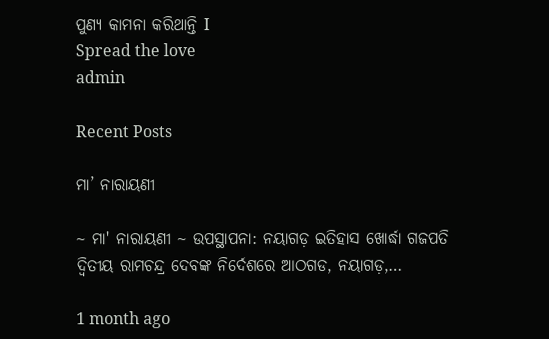ପୁଣ୍ୟ କାମନା କରିଥାନ୍ତି I
Spread the love
admin

Recent Posts

ମା’ ନାରାୟଣୀ

~ ମା' ନାରାୟଣୀ ~ ଉପସ୍ଥାପନା: ନୟାଗଡ଼ ଇତିହାସ ଖୋର୍ଦ୍ଧା ଗଜପତି ଦ୍ୱିତୀୟ ରାମଚନ୍ଦ୍ର ଦେବଙ୍କ ନିର୍ଦେଶରେ ଆଠଗଡ, ନୟାଗଡ଼,…

1 month ago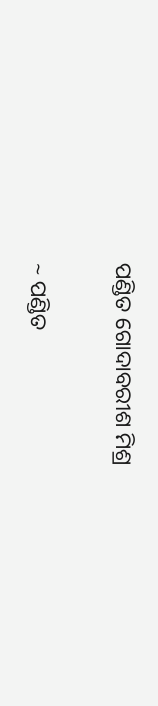ପଣ୍ଡିତ ଗୋଦାବରୀଶ ମିଶ୍ର

~ ପଣ୍ଡିତ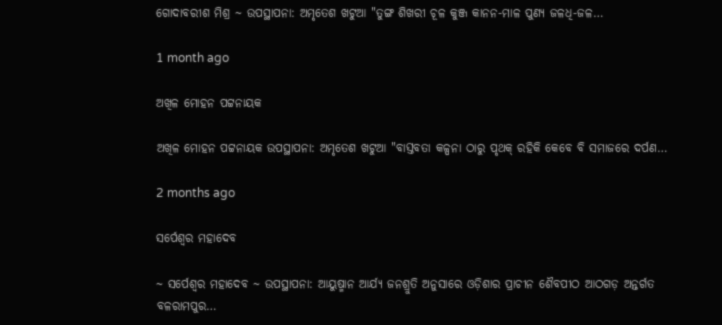ଗୋଦାବରୀଶ ମିଶ୍ର ~ ଉପସ୍ଥାପନା: ଅମୃତେଶ ଖଟୁଆ "ତୁଙ୍ଗ ଶିଖରୀ ଚୂଳ କୁଞ୍ଜ କାନନ-ମାଳ ପୁଣ୍ୟ ଜଳଧି-ଜଳ…

1 month ago

ଅଖିଳ ମୋହନ ପଟ୍ଟନାୟକ

ଅଖିଳ ମୋହନ ପଟ୍ଟନାୟକ ଉପସ୍ଥାପନା: ଅମୃତେଶ ଖଟୁଆ "ବାସ୍ତବତା କଳ୍ପନା ଠାରୁ ପୃଥକ୍ ରହିକି କେବେ ବି ସମାଜରେ ଦର୍ପଣ…

2 months ago

ସର୍ପେଶ୍ୱର ମହାଦେବ

~ ସର୍ପେଶ୍ୱର ମହାଦେବ ~ ଉପସ୍ଥାପନା: ଆୟୁଷ୍ମାନ ଆର୍ଯ୍ୟ ଜନଶ୍ରୁତି ଅନୁସାରେ ଓଡ଼ିଶାର ପ୍ରାଚୀନ ଶୈବପୀଠ ଆଠଗଡ଼ ଅନ୍ତର୍ଗତ ବଳରାମପୁର…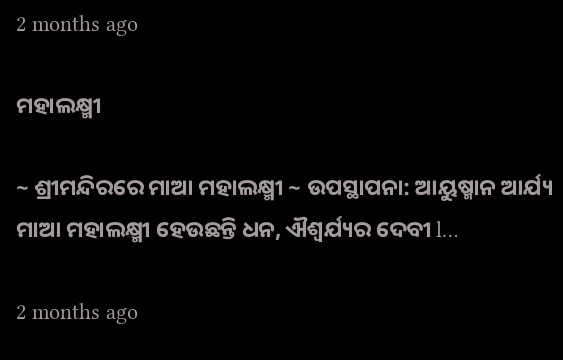2 months ago

ମହାଲକ୍ଷ୍ମୀ

~ ଶ୍ରୀମନ୍ଦିରରେ ମାଆ ମହାଲକ୍ଷ୍ମୀ ~ ଉପସ୍ଥାପନା: ଆୟୁଷ୍ମାନ ଆର୍ଯ୍ୟ ମାଆ ମହାଲକ୍ଷ୍ମୀ ହେଉଛନ୍ତି ଧନ, ଐଶ୍ୱର୍ଯ୍ୟର ଦେବୀ l…

2 months ago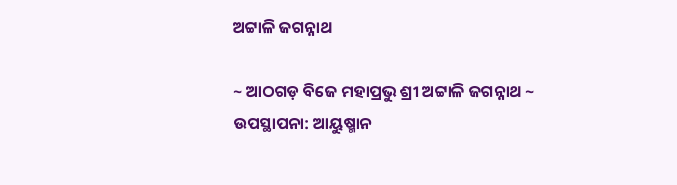ଅଟ୍ଟାଳି ଜଗନ୍ନାଥ

~ ଆଠଗଡ଼ ବିଜେ ମହାପ୍ରଭୁ ଶ୍ରୀ ଅଟ୍ଟାଳି ଜଗନ୍ନାଥ ~ ଉପସ୍ଥାପନା: ଆୟୁଷ୍ମାନ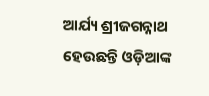ଆର୍ଯ୍ୟ ଶ୍ରୀଜଗନ୍ନାଥ ହେଉଛନ୍ତି ଓଡ଼ିଆଙ୍କ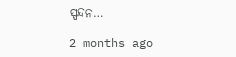ସ୍ପନ୍ଦନ…

2 months ago